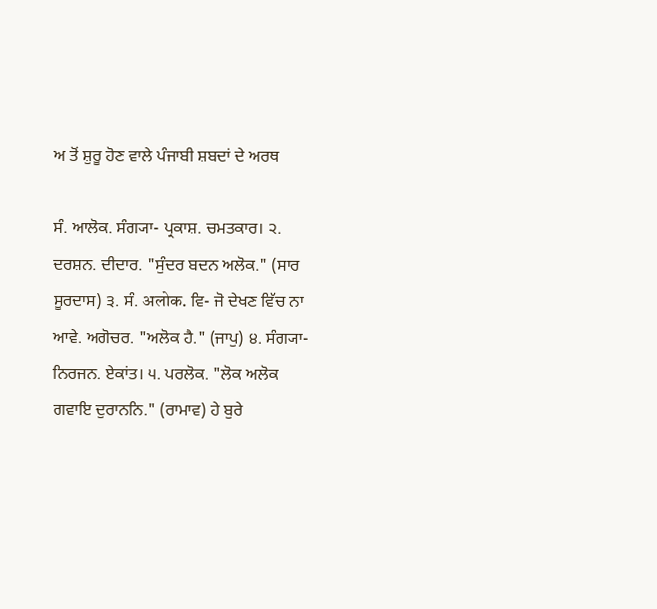ਅ ਤੋਂ ਸ਼ੁਰੂ ਹੋਣ ਵਾਲੇ ਪੰਜਾਬੀ ਸ਼ਬਦਾਂ ਦੇ ਅਰਥ

ਸੰ. ਆਲੋਕ. ਸੰਗ੍ਯਾ- ਪ੍ਰਕਾਸ਼. ਚਮਤਕਾਰ। ੨. ਦਰਸ਼ਨ. ਦੀਦਾਰ. "ਸੁੰਦਰ ਬਦਨ ਅਲੋਕ." (ਸਾਰ ਸੂਰਦਾਸ) ੩. ਸੰ. अलोक. ਵਿ- ਜੋ ਦੇਖਣ ਵਿੱਚ ਨਾ ਆਵੇ. ਅਗੋਚਰ. "ਅਲੋਕ ਹੈ." (ਜਾਪੁ) ੪. ਸੰਗ੍ਯਾ- ਨਿਰਜਨ. ਏਕਾਂਤ। ੫. ਪਰਲੋਕ. "ਲੋਕ ਅਲੋਕ ਗਵਾਇ ਦੁਰਾਨਨਿ." (ਰਾਮਾਵ) ਹੇ ਬੁਰੇ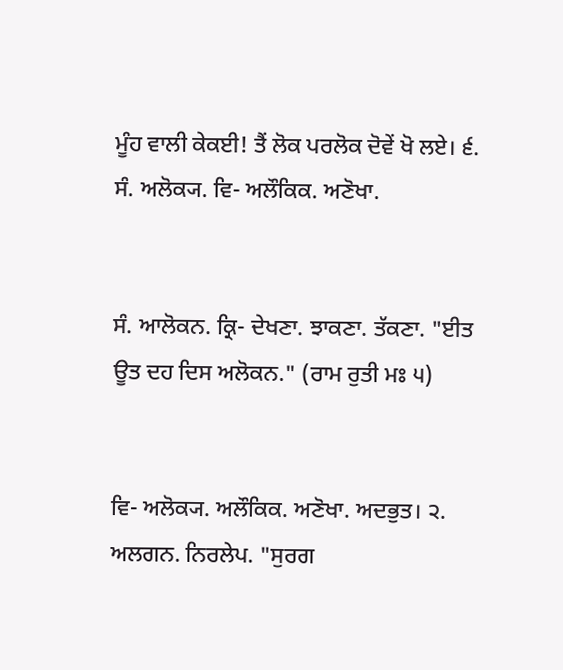ਮੂੰਹ ਵਾਲੀ ਕੇਕਈ! ਤੈਂ ਲੋਕ ਪਰਲੋਕ ਦੋਵੇਂ ਖੋ ਲਏ। ੬. ਸੰ. ਅਲੋਕ੍ਯ. ਵਿ- ਅਲੌਕਿਕ. ਅਣੋਖਾ.


ਸੰ. ਆਲੋਕਨ. ਕ੍ਰਿ- ਦੇਖਣਾ. ਝਾਕਣਾ. ਤੱਕਣਾ. "ਈਤ ਊਤ ਦਹ ਦਿਸ ਅਲੋਕਨ." (ਰਾਮ ਰੁਤੀ ਮਃ ੫)


ਵਿ- ਅਲੋਕ੍ਯ. ਅਲੌਕਿਕ. ਅਣੋਖਾ. ਅਦਭੁਤ। ੨. ਅਲਗਨ. ਨਿਰਲੇਪ. "ਸੁਰਗ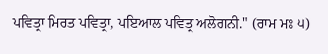ਪਵਿਤ੍ਰਾ ਮਿਰਤ ਪਵਿਤ੍ਰਾ, ਪਇਆਲ ਪਵਿਤ੍ਰ ਅਲੋਗਨੀ." (ਰਾਮ ਮਃ ੫)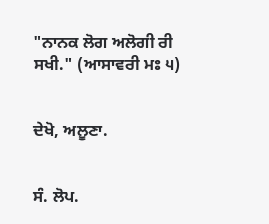"ਨਾਨਕ ਲੋਗ ਅਲੋਗੀ ਰੀ ਸਖੀ." (ਆਸਾਵਰੀ ਮਃ ੫)


ਦੇਖੋ, ਅਲੂਣਾ.


ਸੰ. ਲੋਪ.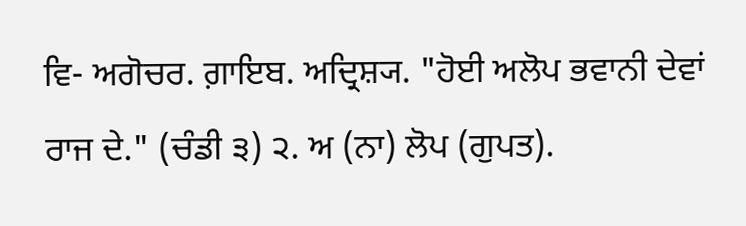ਵਿ- ਅਗੋਚਰ. ਗ਼ਾਇਬ. ਅਦ੍ਰਿਸ਼੍ਯ. "ਹੋਈ ਅਲੋਪ ਭਵਾਨੀ ਦੇਵਾਂ ਰਾਜ ਦੇ." (ਚੰਡੀ ੩) ੨. ਅ (ਨਾ) ਲੋਪ (ਗੁਪਤ).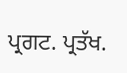ਪ੍ਰਗਟ. ਪ੍ਰਤੱਖ.